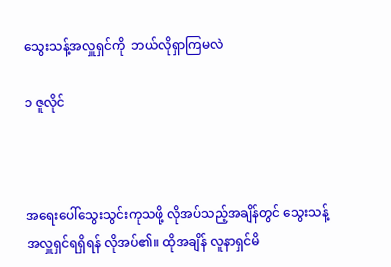သွေးသန့်အလှူရှင်ကို  ဘယ်လိုရှာကြမလဲ

၁ ဇူလိုင်



အရေးပေါ်သွေးသွင်းကုသဖို့ လိုအပ်သည့်အချိန်တွင် သွေးသန့်အလှူရှင်ရရှိရန် လိုအပ်၏။ ထိုအချိန် လူနာရှင်မိ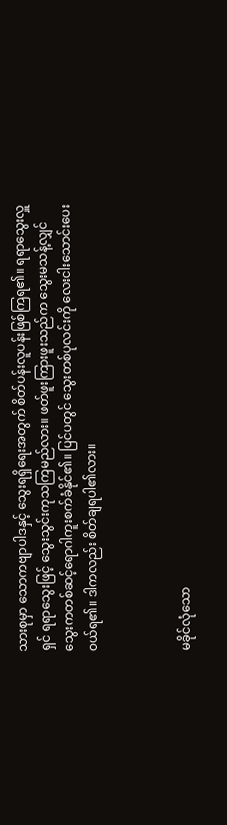သားစုမှာ သောကဗျာပါဒနှင့် သွေးရရှိရေးအတွက် စိတ်ပန်းလူပန်းဖြစ်ကြရ၏။ ရရာသွေးလှူရှင် ရရာသွေးဖြင့် သွေးသွင်းကုသကြမည်လား။ ဖတ်ဖူးကြားဖူးသည်က သွေးမသန့်လျှင် သွေးကတစ်ဆင့်ရောဂါကူးစက်ခံနိုင်၏။ ပြင်ပတွင် သွေးတစ်ပုလင်းကို လေးငါးသောင်းပေးဝယ်ရ၏။ ဒါကလည်း စိတ်ချရပါ၏လား။



မခိုင်လုံသော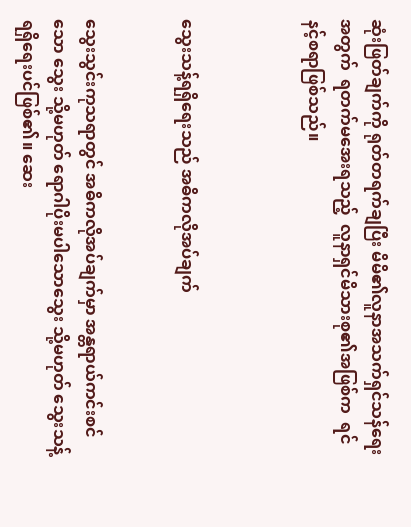ဆုံးဖြတ်ချက်ကို ရုတ်တရက်ချပြီး မိမိ၏လူနာအသက်ရှင်သန်ရေးအတွက်  ရတက်မအေးရသည့်  လူနာရှင်မိသားစု၏အဖြစ်က  ရင်နင့်စရာဖြစ်သည်။



သွေးသန့်ရရှိရေးသည် အဓိကလိုအပ်ချက်


သွေးသွင်းကုသရာတွင် အဓိကလိုအပ်ချက်မှာ အန္တရာယ်ကင်းစင်သော သွေး သို့မဟုတ် ရောဂါပိုးမပါသောသွေး သို့မဟုတ် သွေးသန့်ရရှိရေးပင်ဖြစ်၏။ ဆေး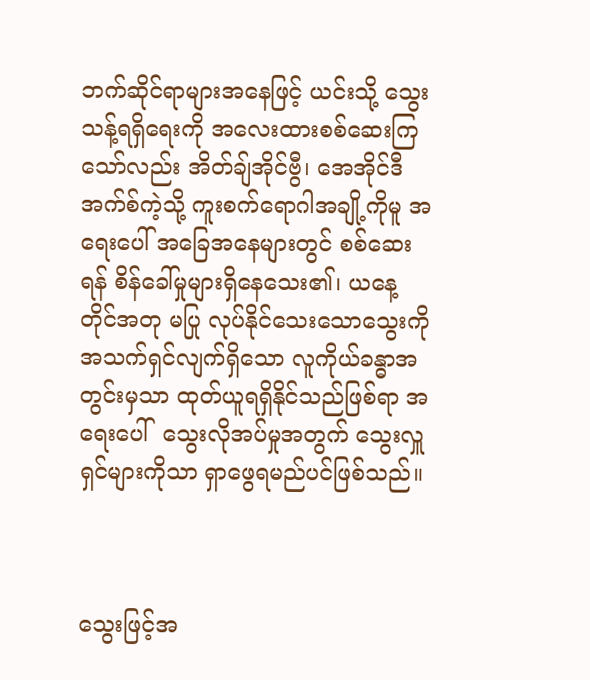ဘက်ဆိုင်ရာများအနေဖြင့် ယင်းသို့ သွေးသန့်ရရှိရေးကို အလေးထားစစ်ဆေးကြသော်လည်း အိတ်ချ်အိုင်ဗွီ၊ အေအိုင်ဒီအက်စ်ကဲ့သို့ ကူးစက်ရောဂါအချို့ကိုမူ အရေးပေါ် အခြေအနေများတွင် စစ်ဆေးရန် စိန်ခေါ်မှုများရှိနေသေး၏၊ ယနေ့တိုင်အတု မပြု လုပ်နိုင်သေးသောသွေးကို  အသက်ရှင်လျက်ရှိသော လူကိုယ်ခန္ဓာအတွင်းမှသာ ထုတ်ယူရရှိနိုင်သည်ဖြစ်ရာ အရေးပေါ်  သွေးလိုအပ်မှုအတွက် သွေးလှူရှင်များကိုသာ ရှာဖွေရမည်ပင်ဖြစ်သည်။



သွေးဖြင့်အ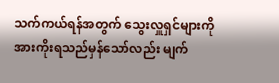သက်ကယ်ရန်အတွက် သွေးလှူရှင်များကို အားကိုးရသည်မှန်သော်လည်း မျက်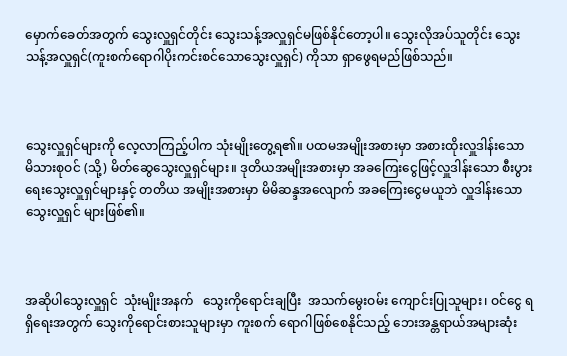မှောက်ခေတ်အတွက် သွေးလှူရှင်တိုင်း သွေးသန့်အလှူရှင်မဖြစ်နိုင်တော့ပါ။ သွေးလိုအပ်သူတိုင်း သွေးသန့်အလှူရှင်(ကူးစက်ရောဂါပိုးကင်းစင်သောသွေးလှူရှင်) ကိုသာ ရှာဖွေရမည်ဖြစ်သည်။



သွေးလှူရှင်များကို လေ့လာကြည့်ပါက သုံးမျိုးတွေ့ရ၏။ ပထမအမျိုးအစားမှာ အစားထိုးလှူဒါန်းသော မိသားစုဝင် (သို့) မိတ်ဆွေသွေးလှူရှင်များ။ ဒုတိယအမျိုးအစားမှာ အခကြေးငွေဖြင့်လှူဒါန်းသော စီးပွားရေးသွေးလှူရှင်များနှင့် တတိယ အမျိုးအစားမှာ မိမိဆန္ဒအလျောက် အခကြေးငွေမယူဘဲ လှူဒါန်းသော သွေးလှူရှင် များဖြစ်၏။



အဆိုပါသွေးလှူရှင်  သုံးမျိုးအနက်   သွေးကိုရောင်းချပြီး  အသက်မွေးဝမ်း ကျောင်းပြုသူများ၊ ဝင်ငွေ ရရှိရေးအတွက် သွေးကိုရောင်းစားသူများမှာ ကူးစက် ရောဂါဖြစ်စေနိုင်သည့် ဘေးအန္တရာယ်အများဆုံး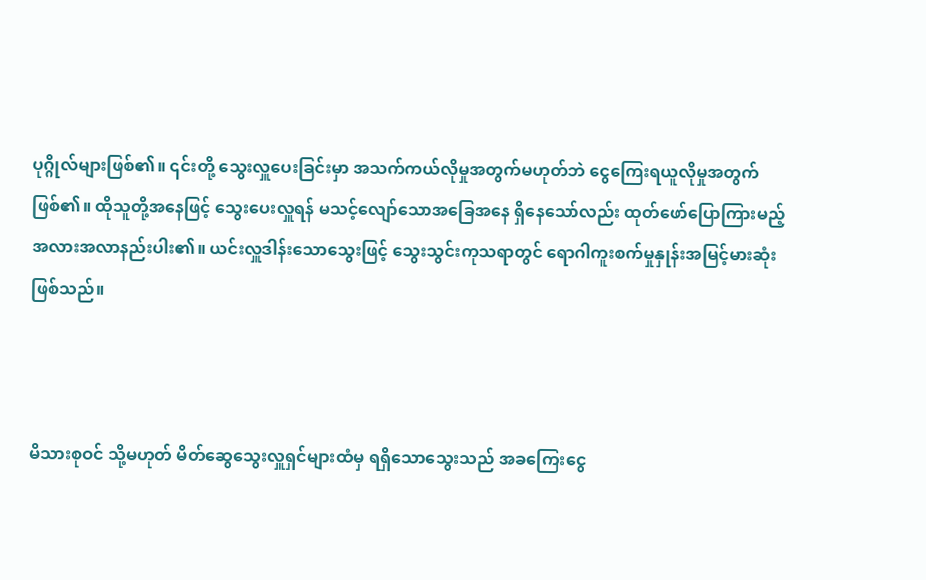ပုဂ္ဂိုလ်များဖြစ်၏။ ၎င်းတို့ သွေးလှူပေးခြင်းမှာ အသက်ကယ်လိုမှုအတွက်မဟုတ်ဘဲ ငွေကြေးရယူလိုမှုအတွက်ဖြစ်၏။ ထိုသူတို့အနေဖြင့် သွေးပေးလှူရန် မသင့်လျော်သောအခြေအနေ ရှိနေသော်လည်း ထုတ်ဖော်ပြောကြားမည့် အလားအလာနည်းပါး၏။ ယင်းလှူဒါန်းသောသွေးဖြင့် သွေးသွင်းကုသရာတွင် ရောဂါကူးစက်မှုနှုန်းအမြင့်မားဆုံးဖြစ်သည်။



မိသားစုဝင် သို့မဟုတ် မိတ်ဆွေသွေးလှူရှင်များထံမှ ရရှိသောသွေးသည် အခကြေးငွေ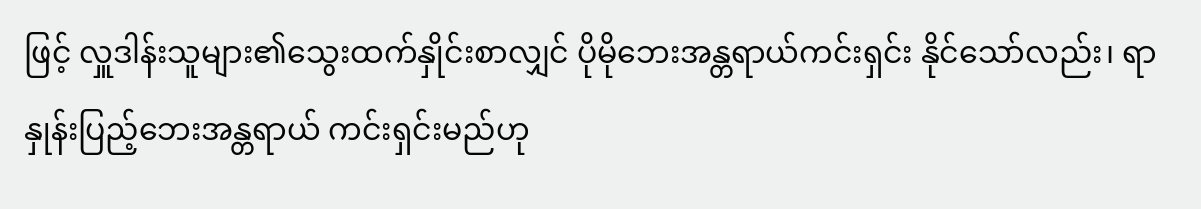ဖြင့် လှူဒါန်းသူများ၏သွေးထက်နှိုင်းစာလျှင် ပိုမိုဘေးအန္တရာယ်ကင်းရှင်း နိုင်သော်လည်း၊ ရာနှုန်းပြည့်ဘေးအန္တရာယ် ကင်းရှင်းမည်ဟု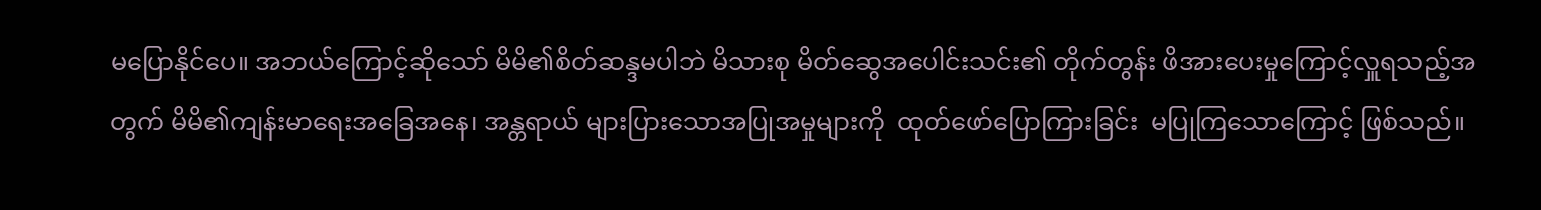မပြောနိုင်ပေ။ အဘယ်ကြောင့်ဆိုသော် မိမိ၏စိတ်ဆန္ဒမပါဘဲ မိသားစု မိတ်ဆွေအပေါင်းသင်း၏ တိုက်တွန်း ဖိအားပေးမှုကြောင့်လှူရသည့်အတွက် မိမိ၏ကျန်းမာရေးအခြေအနေ၊ အန္တရာယ် များပြားသောအပြုအမှုများကို  ထုတ်ဖော်ပြောကြားခြင်း  မပြုကြသောကြောင့် ဖြစ်သည်။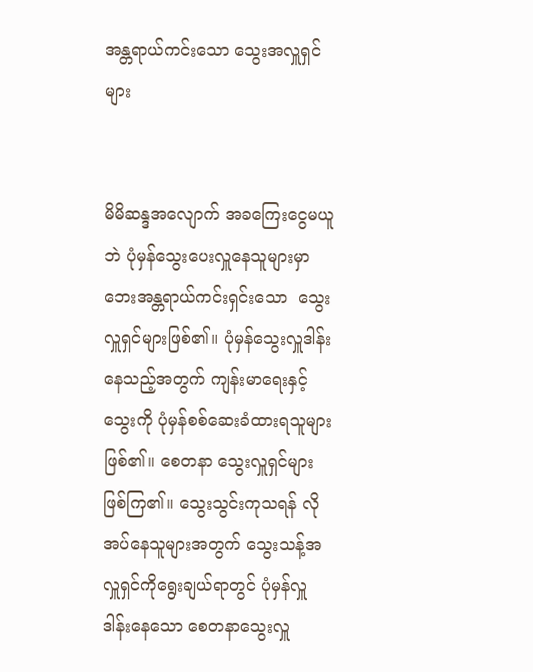အန္တရာယ်ကင်းသော သွေးအလှူရှင်များ


မိမိဆန္ဒအလျောက် အခကြေးငွေမယူဘဲ ပုံမှန်သွေးပေးလှူနေသူများမှာ ဘေးအန္တရာယ်ကင်းရှင်းသော  သွေးလှူရှင်များဖြစ်၏။ ပုံမှန်သွေးလှူဒါန်းနေသည့်အတွက် ကျန်းမာရေးနှင့်သွေးကို ပုံမှန်စစ်ဆေးခံထားရသူများဖြစ်၏။ စေတနာ သွေးလှူရှင်များဖြစ်ကြ၏။ သွေးသွင်းကုသရန် လိုအပ်နေသူများအတွက် သွေးသန့်အလှူရှင်ကိုရွေးချယ်ရာတွင် ပုံမှန်လှူဒါန်းနေသော စေတနာသွေးလှူ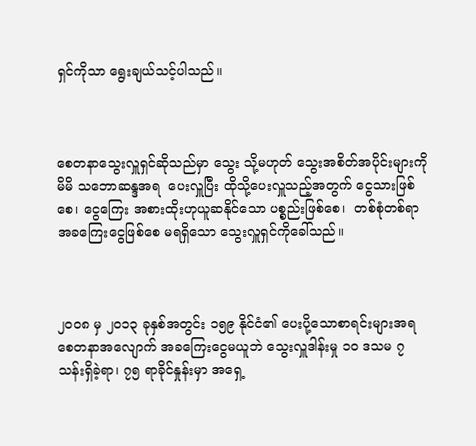ရှင်ကိုသာ ရွေးချယ်သင့်ပါသည်။



စေတနာသွေးလှူရှင်ဆိုသည်မှာ သွေး သို့မဟုတ် သွေးအစိတ်အပိုင်းများကို မိမိ သဘောဆန္ဒအရ  ပေးလှူပြီး ထိုသို့ပေးလှူသည့်အတွက် ငွေသားဖြစ်စေ၊ ငွေကြေး အစားထိုးဟုယူဆနိုင်သော ပစ္စည်းဖြစ်စေ၊  တစ်စုံတစ်ရာ အခကြေးငွေဖြစ်စေ မရရှိသော သွေးလှူရှင်ကိုခေါ်သည်။



၂၀ဝ၈ မှ ၂၀၁၃ ခုနှစ်အတွင်း ၁၅၉ နိုင်ငံ၏ ပေးပို့သောစာရင်းများအရ စေတနာအလျောက် အခကြေးငွေမယူဘဲ သွေးလှူဒါန်းမှု ၁၀ ဒသမ ၇ သန်းရှိခဲ့ရာ၊ ၇၅ ရာခိုင်နှုန်းမှာ အရှေ့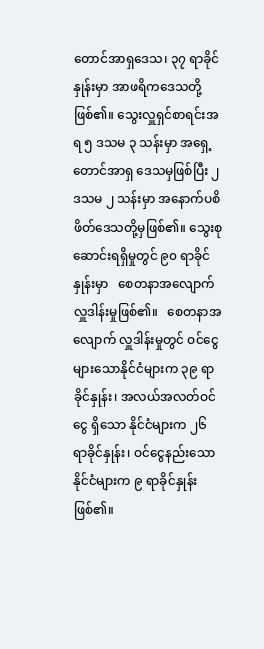တောင်အာရှဒေသ၊ ၃၇ ရာခိုင်နှုန်းမှာ အာဖရိကဒေသတို့ဖြစ်၏။ သွေးလှူရှင်စာရင်းအရ ၅ ဒသမ ၃ သန်းမှာ အရှေ့တောင်အာရှ ဒေသမှဖြစ်ပြီး ၂ ဒသမ ၂ သန်းမှာ အနောက်ပစိဖိတ်ဒေသတို့မှဖြစ်၏။ သွေးစုဆောင်းရရှိမှုတွင် ၉၀ ရာခိုင်နှုန်းမှာ   စေတနာအလျောက်လှူဒါန်းမှုဖြစ်၏။   စေတနာအလျောက် လှူဒါန်းမှုတွင် ဝင်ငွေများသောနိုင်ငံများက ၃၉ ရာခိုင်နှုန်း၊ အလယ်အလတ်ဝင်ငွေ ရှိသော နိုင်ငံများက ၂၆ ရာခိုင်နှုန်း၊ ဝင်ငွေနည်းသောနိုင်ငံများက ၉ ရာခိုင်နှုန်းဖြစ်၏။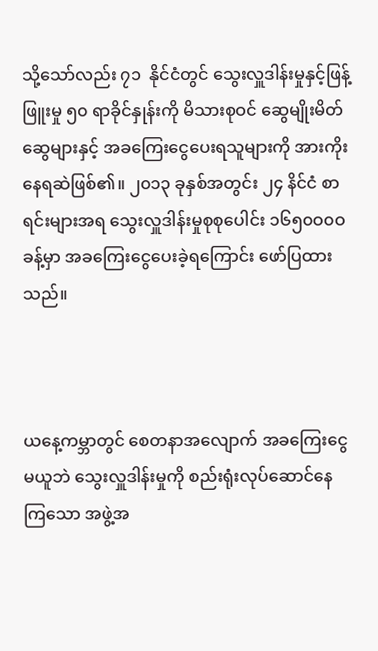သို့သော်လည်း ၇၁  နိုင်ငံတွင် သွေးလှူဒါန်းမှုနှင့်ဖြန့်ဖြူးမှု ၅၀ ရာခိုင်နှုန်းကို မိသားစုဝင် ဆွေမျိုးမိတ်ဆွေများနှင့် အခကြေးငွေပေးရသူများကို အားကိုးနေရဆဲဖြစ်၏။ ၂၀၁၃ ခုနှစ်အတွင်း ၂၄ နိင်ငံ စာရင်းများအရ သွေးလှူဒါန်းမှုစုစုပေါင်း ၁၆၅၀ဝ၀ဝ ခန့်မှာ အခကြေးငွေပေးခဲ့ရကြောင်း ဖော်ပြထားသည်။



ယနေ့ကမ္ဘာတွင် စေတနာအလျောက် အခကြေးငွေမယူဘဲ သွေးလှူဒါန်းမှုကို စည်းရုံးလုပ်ဆောင်နေကြသော အဖွဲ့အ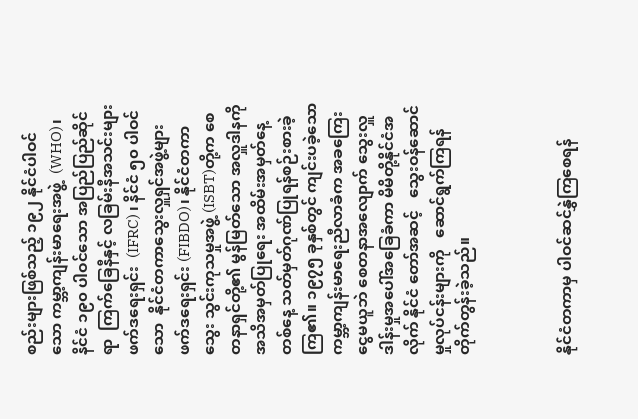စည်းများဖြစ်သည့် ၁၉၂ နိုင်ငံပါဝင်သော ကမ္ဘာ့ကျန်းမာရေးအဖွဲ့  (WHO)၊နိင်ငံ ၁၉၀ ပါဝင်သော အပြည်ပြည်ဆိုင်ရာ  ကြက်ခြေနီနှင့် လခြမ်းနီအသင်းများဖက်ဒရေးရှင်း  (IFRC) ၊ နိင်ငံ ၅၀ ပါဝင်သော  နိုင်ငံတကာသွေးလှူရှင်အဖွဲ့များ ဖက်ဒရေးရှင်း (FIBDO)၊ နိုင်ငံတကာသွေး သွင်းကုသမှုအဖွဲ့ (ISBT)တို့က စေတနာရှင်တို့၏ မွန်မြတ်သော အလှူဒါနကို အသိအမှတ်ပြုရေး အထိမ်းအမှတ်နေ့တစ်နေ့ သတ်မှတ်ဂုဏ်ပြုရန်စဉ်းစားခဲ့ကြ၏။ ၁၉၇၅ ခုနှစ်တွင် ကျင်းပခဲ့သော ကမ္ဘာ့ကျန်းမာရေးညီလာခံက အခကြေးငွေမယူဘဲ စေတနာအလျောက် သွေးလှူဒါန်းမှုအပေါ်အခြေခံကာ မိမိတို့နိုင်ငံအလိုက် နိုင်ငံ တော်အဆင့်   သွေးဝန်ဆောင်မှုလုပ်ငန်းများကို   ဆောင်ရွက်ကြရန်တိုက်တွန်းခဲ့သည်။



နိုင်ငံတကာမှ ပါဝင်ဆင်နွှဲကြစေရန်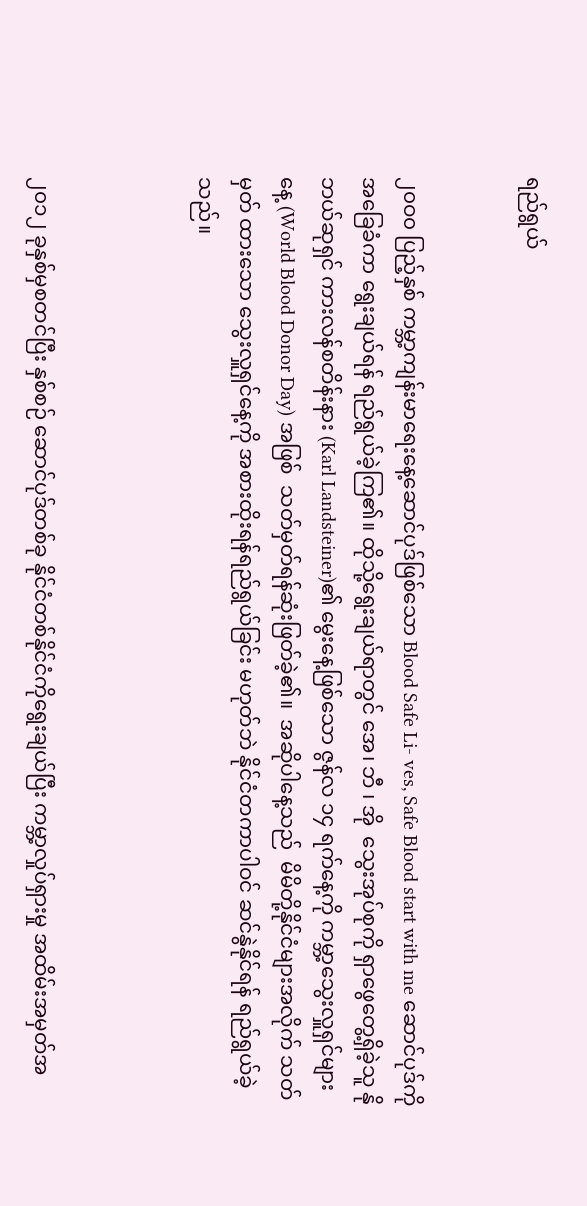ရည်ရွယ်


၂၀ဝ၀ ပြည့်နှစ် ကမ္ဘာ့ကျန်းမာရေးနေ့ဆောင်ပုဒ်ဖြစ်သော Blood Safe Li- ves, Safe Blood start with me ဆောင်ပုဒ်ကိုအခြေခံကာ ရွေးချယ်ရန် ရည်ရွယ်ခဲ့ကြ၏။ ထိုသို့ရွေးချယ်ရာတွင် အေ၊ ဘီ ၊ အို  သွေးအုပ်စုကို ရှာဖွေတွေ့ရှိခဲ့သူ နိုဘယ်ဆုရှင် ကားလန်စတိန်းနား (Karl Landsteiner)၏ မွေးနေ့ဖြစ်သော ဇွန်လ ၁၄ ရက်နေ့ကို ကမ္ဘာ့သွေးလှူရှင်များနေ့ (World Blood Donor Day) အဖြစ်  သတ်မှတ်ရန်ဆုံးဖြတ်ခဲ့၏။  အဆိုပါနေ့သည်  မိမိတို့နိုင်ငံများအလိုက် သတ်မှတ် ထားသော သွေးလှူရှင်နေ့ကို အစားထိုးရန်ရည်ရွယ်ခြင်း မဟုတ်ဘဲ နိုင်ငံတကာပါဝင် ဆင်နွဲနိုင်ရန် ရည်ရွယ်ခဲ့သည်။



၂၀၁၂ ခုနှစ်မှစတင်ပြီး နှစ်စဉ် ဆောင်ပုဒ်တစ်ခု နိုင်ငံတစ်နိုင်ငံကိုရွေးချယ်ပြီး ကမ္ဘာ့လှုပ်ရှားမှု အထိမ်းအမှတ်အ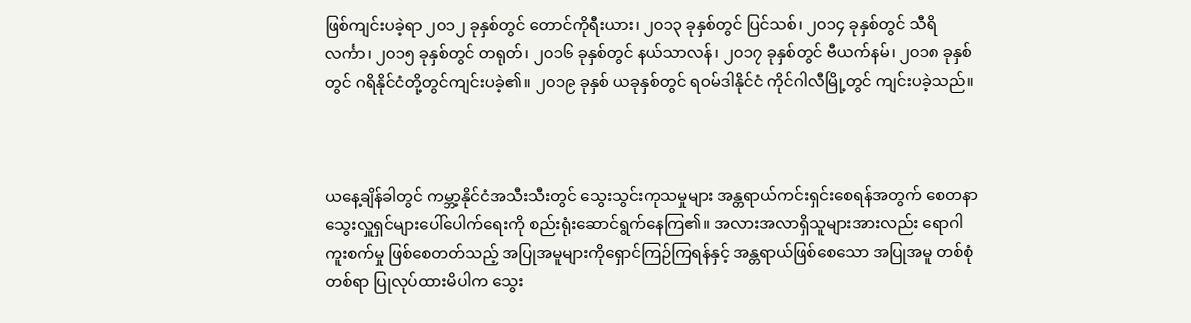ဖြစ်ကျင်းပခဲ့ရာ ၂၀၁၂ ခုနှစ်တွင် တောင်ကိုရီးယား၊ ၂၀၁၃ ခုနှစ်တွင် ပြင်သစ်၊ ၂၀၁၄ ခုနှစ်တွင် သီရိလင်္ကာ၊ ၂၀၁၅ ခုနှစ်တွင် တရုတ်၊ ၂၀၁၆ ခုနှစ်တွင် နယ်သာလန်၊ ၂၀၁၇ ခုနှစ်တွင် ဗီယက်နမ်၊ ၂၀၁၈ ခုနှစ်တွင် ဂရိနိုင်ငံတို့တွင်ကျင်းပခဲ့၏။ ၂၀၁၉ ခုနှစ် ယခုနှစ်တွင် ရဝမ်ဒါနိုင်ငံ ကိုင်ဂါလီမြို့တွင် ကျင်းပခဲ့သည်။



ယနေ့ချိန်ခါတွင် ကမ္ဘာ့နိုင်ငံအသီးသီးတွင် သွေးသွင်းကုသမှုများ အန္တရာယ်ကင်းရှင်းစေရန်အတွက် စေတနာသွေးလှူရှင်များပေါ်ပေါက်ရေးကို စည်းရုံးဆောင်ရွက်နေကြ၏။ အလားအလာရှိသူများအားလည်း ရောဂါကူးစက်မှု ဖြစ်စေတတ်သည့် အပြုအမူများကိုရှောင်ကြဉ်ကြရန်နှင့် အန္တရာယ်ဖြစ်စေသော အပြုအမူ တစ်စုံ တစ်ရာ ပြုလုပ်ထားမိပါက သွေး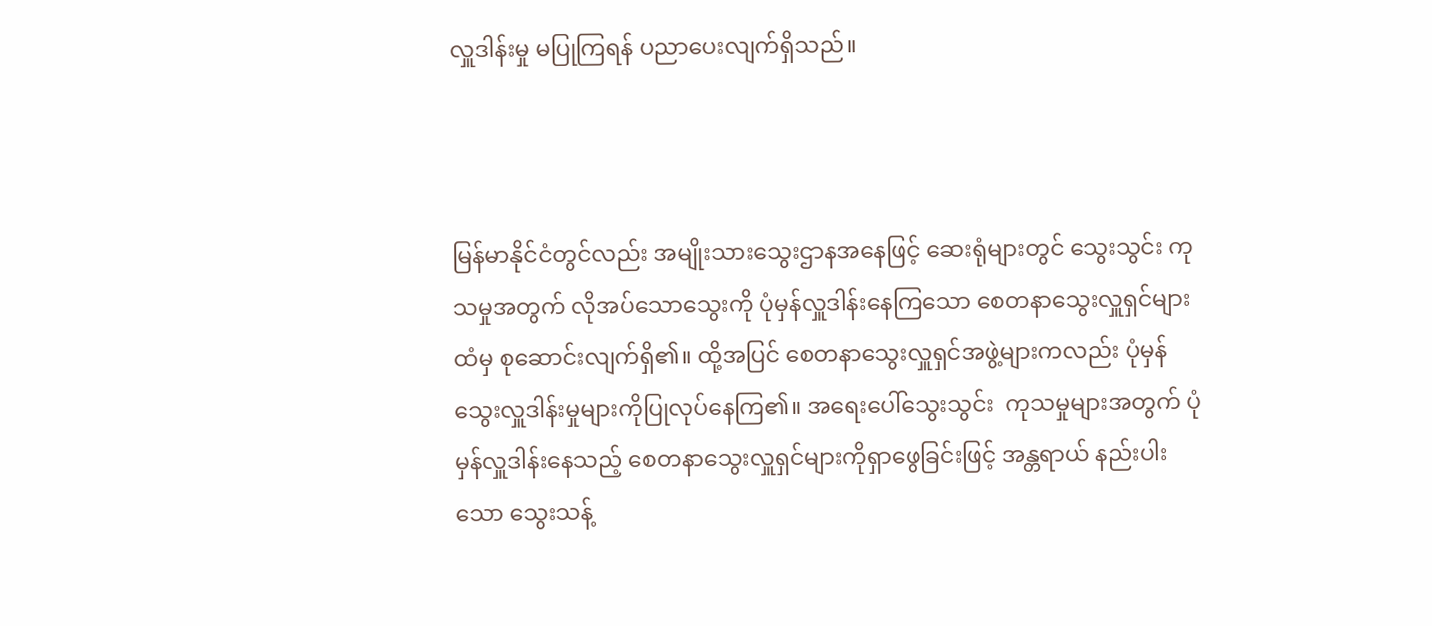လှူဒါန်းမှု မပြုကြရန် ပညာပေးလျက်ရှိသည်။



မြန်မာနိုင်ငံတွင်လည်း အမျိုးသားသွေးဌာနအနေဖြင့် ဆေးရုံများတွင် သွေးသွင်း ကုသမှုအတွက် လိုအပ်သောသွေးကို ပုံမှန်လှူဒါန်းနေကြသော စေတနာသွေးလှူရှင်များထံမှ စုဆောင်းလျက်ရှိ၏။ ထို့အပြင် စေတနာသွေးလှူရှင်အဖွဲ့များကလည်း ပုံမှန်  သွေးလှူဒါန်းမှုများကိုပြုလုပ်နေကြ၏။ အရေးပေါ်သွေးသွင်း  ကုသမှုများအတွက် ပုံမှန်လှူဒါန်းနေသည့် စေတနာသွေးလှူရှင်များကိုရှာဖွေခြင်းဖြင့် အန္တရာယ် နည်းပါးသော သွေးသန့်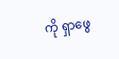ကို ရှာဖွေ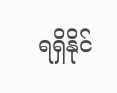ရရှိနိုင်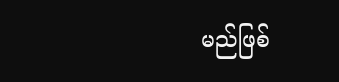မည်ဖြစ်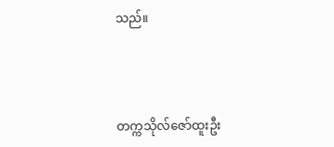သည်။



တက္ကသိုလ်ဇော်ထူးဦး